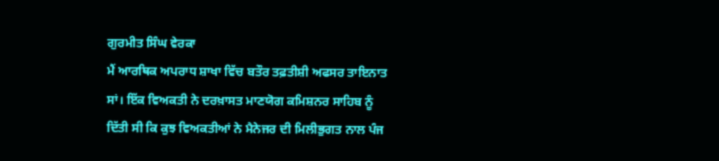ਗੁਰਮੀਤ ਸਿੰਘ ਵੇਰਕਾ
ਮੈਂ ਆਰਥਿਕ ਅਪਰਾਧ ਸ਼ਾਖਾ ਵਿੱਚ ਬਤੌਰ ਤਫ਼ਤੀਸ਼ੀ ਅਫਸਰ ਤਾਇਨਾਤ ਸਾਂ। ਇੱਕ ਵਿਅਕਤੀ ਨੇ ਦਰਖ਼ਾਸਤ ਮਾਣਯੋਗ ਕਮਿਸ਼ਨਰ ਸਾਹਿਬ ਨੂੰ ਦਿੱਤੀ ਸੀ ਕਿ ਕੁਝ ਵਿਅਕਤੀਆਂ ਨੇ ਮੈਨੇਜਰ ਦੀ ਮਿਲੀਭੁਗਤ ਨਾਲ ਪੰਜ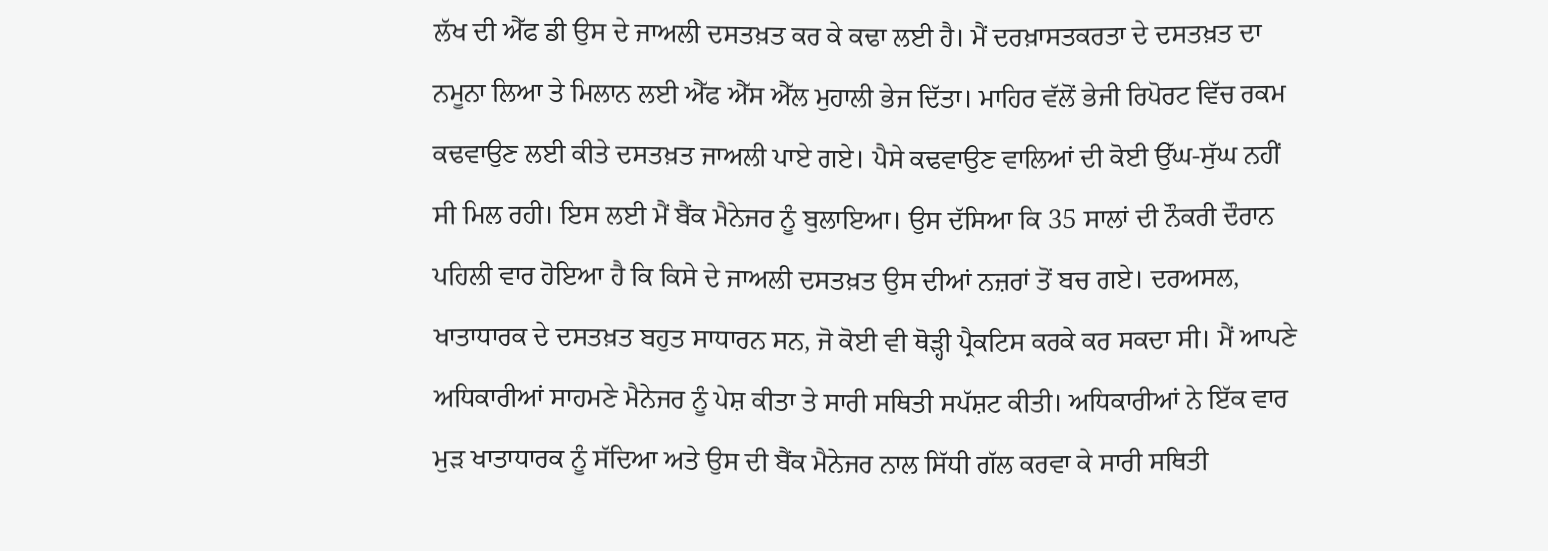ਲੱਖ ਦੀ ਐੱਫ ਡੀ ਉਸ ਦੇ ਜਾਅਲੀ ਦਸਤਖ਼ਤ ਕਰ ਕੇ ਕਢਾ ਲਈ ਹੈ। ਮੈਂ ਦਰਖ਼ਾਸਤਕਰਤਾ ਦੇ ਦਸਤਖ਼ਤ ਦਾ ਨਮੂਨਾ ਲਿਆ ਤੇ ਮਿਲਾਨ ਲਈ ਐੱਫ ਐੱਸ ਐੱਲ ਮੁਹਾਲੀ ਭੇਜ ਦਿੱਤਾ। ਮਾਹਿਰ ਵੱਲੋਂ ਭੇਜੀ ਰਿਪੋਰਟ ਵਿੱਚ ਰਕਮ ਕਢਵਾਉਣ ਲਈ ਕੀਤੇ ਦਸਤਖ਼ਤ ਜਾਅਲੀ ਪਾਏ ਗਏ। ਪੈਸੇ ਕਢਵਾਉਣ ਵਾਲਿਆਂ ਦੀ ਕੋਈ ਉੱਘ-ਸੁੱਘ ਨਹੀਂ ਸੀ ਮਿਲ ਰਹੀ। ਇਸ ਲਈ ਮੈਂ ਬੈਂਕ ਮੈਨੇਜਰ ਨੂੰ ਬੁਲਾਇਆ। ਉਸ ਦੱਸਿਆ ਕਿ 35 ਸਾਲਾਂ ਦੀ ਨੌਕਰੀ ਦੌਰਾਨ ਪਹਿਲੀ ਵਾਰ ਹੋਇਆ ਹੈ ਕਿ ਕਿਸੇ ਦੇ ਜਾਅਲੀ ਦਸਤਖ਼ਤ ਉਸ ਦੀਆਂ ਨਜ਼ਰਾਂ ਤੋਂ ਬਚ ਗਏ। ਦਰਅਸਲ, ਖਾਤਾਧਾਰਕ ਦੇ ਦਸਤਖ਼ਤ ਬਹੁਤ ਸਾਧਾਰਨ ਸਨ, ਜੋ ਕੋਈ ਵੀ ਥੋੜ੍ਹੀ ਪ੍ਰੈਕਟਿਸ ਕਰਕੇ ਕਰ ਸਕਦਾ ਸੀ। ਮੈਂ ਆਪਣੇ ਅਧਿਕਾਰੀਆਂ ਸਾਹਮਣੇ ਮੈਨੇਜਰ ਨੂੰ ਪੇਸ਼ ਕੀਤਾ ਤੇ ਸਾਰੀ ਸਥਿਤੀ ਸਪੱਸ਼ਟ ਕੀਤੀ। ਅਧਿਕਾਰੀਆਂ ਨੇ ਇੱਕ ਵਾਰ ਮੁੜ ਖਾਤਾਧਾਰਕ ਨੂੰ ਸੱਦਿਆ ਅਤੇ ਉਸ ਦੀ ਬੈਂਕ ਮੈਨੇਜਰ ਨਾਲ ਸਿੱਧੀ ਗੱਲ ਕਰਵਾ ਕੇ ਸਾਰੀ ਸਥਿਤੀ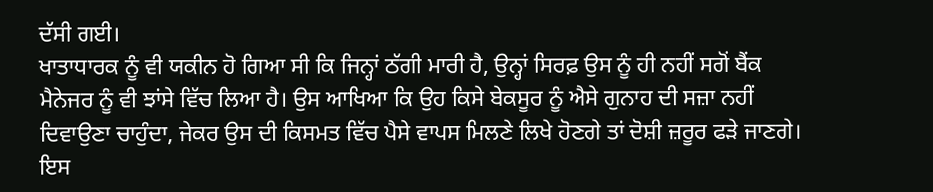ਦੱਸੀ ਗਈ।
ਖਾਤਾਧਾਰਕ ਨੂੰ ਵੀ ਯਕੀਨ ਹੋ ਗਿਆ ਸੀ ਕਿ ਜਿਨ੍ਹਾਂ ਠੱਗੀ ਮਾਰੀ ਹੈ, ਉਨ੍ਹਾਂ ਸਿਰਫ਼ ਉਸ ਨੂੰ ਹੀ ਨਹੀਂ ਸਗੋਂ ਬੈਂਕ ਮੈਨੇਜਰ ਨੂੰ ਵੀ ਝਾਂਸੇ ਵਿੱਚ ਲਿਆ ਹੈ। ਉਸ ਆਖਿਆ ਕਿ ਉਹ ਕਿਸੇ ਬੇਕਸੂਰ ਨੂੰ ਐਸੇ ਗੁਨਾਹ ਦੀ ਸਜ਼ਾ ਨਹੀਂ ਦਿਵਾਉਣਾ ਚਾਹੁੰਦਾ, ਜੇਕਰ ਉਸ ਦੀ ਕਿਸਮਤ ਵਿੱਚ ਪੈਸੇ ਵਾਪਸ ਮਿਲਣੇ ਲਿਖੇ ਹੋਣਗੇ ਤਾਂ ਦੋਸ਼ੀ ਜ਼ਰੂਰ ਫੜੇ ਜਾਣਗੇ। ਇਸ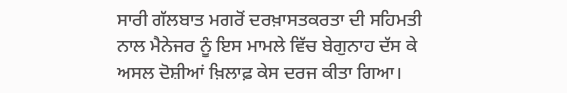ਸਾਰੀ ਗੱਲਬਾਤ ਮਗਰੋਂ ਦਰਖ਼ਾਸਤਕਰਤਾ ਦੀ ਸਹਿਮਤੀ ਨਾਲ ਮੈਨੇਜਰ ਨੂੰ ਇਸ ਮਾਮਲੇ ਵਿੱਚ ਬੇਗੁਨਾਹ ਦੱਸ ਕੇ ਅਸਲ ਦੋਸ਼ੀਆਂ ਖ਼ਿਲਾਫ਼ ਕੇਸ ਦਰਜ ਕੀਤਾ ਗਿਆ।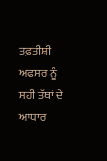ਤਫ਼ਤੀਸ਼ੀ ਅਫਸਰ ਨੂੰ ਸਹੀ ਤੱਥਾਂ ਦੇ ਆਧਾਰ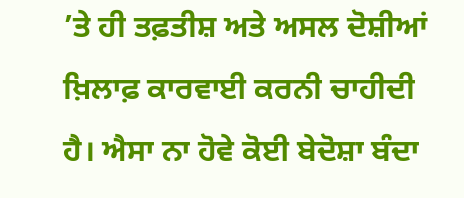’ਤੇ ਹੀ ਤਫ਼ਤੀਸ਼ ਅਤੇ ਅਸਲ ਦੋਸ਼ੀਆਂ ਖ਼ਿਲਾਫ਼ ਕਾਰਵਾਈ ਕਰਨੀ ਚਾਹੀਦੀ ਹੈ। ਐਸਾ ਨਾ ਹੋਵੇ ਕੋਈ ਬੇਦੋਸ਼ਾ ਬੰਦਾ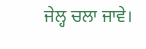ਜੇਲ੍ਹ ਚਲਾ ਜਾਵੇ।